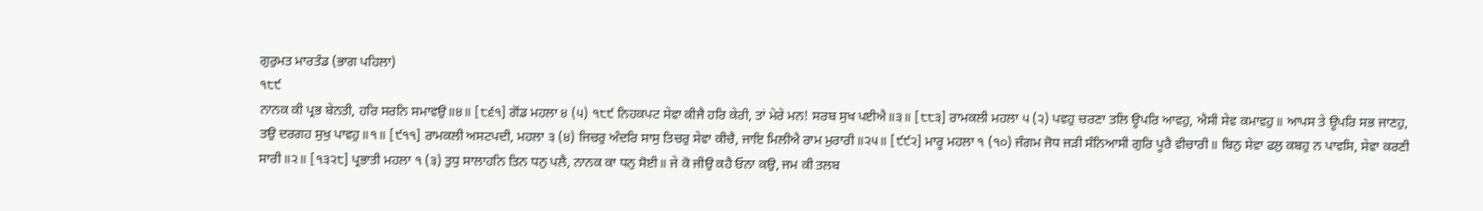ਗੁਰੁਮਤ ਮਾਰਤੰਡ (ਭਾਗ ਪਹਿਲਾ)
੧੮੯
ਨਾਨਕ ਕੀ ਪ੍ਰਭ ਬੇਨਤੀ, ਹਰਿ ਸਰਨਿ ਸਮਾਵਉ॥੪॥ [੮੬੧] ਗੋਂਡ ਮਹਲਾ ੪ (੫) ੧੮੯ ਨਿਹਕਪਟ ਸੇਵਾ ਕੀਜੈ ਹਰਿ ਕੇਰੀ, ਤਾਂ ਮੇਰੇ ਮਨ! ਸਰਬ ਸੁਖ ਪਈਐ॥੩॥ [੮੮੩] ਰਾਮਕਲੀ ਮਹਲਾ ੫ (੨) ਪਵਹੁ ਚਰਣਾ ਤਲਿ ਊਪਰਿ ਆਵਹੁ, ਐਸੀ ਸੇਵ ਕਮਾਵਹੁ॥ ਆਪਸ ਤੇ ਊਪਰਿ ਸਭ ਜਾਣਹੁ, ਤਉ ਦਰਗਹ ਸੁਖੁ ਪਾਵਹੁ॥੧॥ [੯੧੧] ਰਾਮਕਲੀ ਅਸਟਪਦੀ, ਮਹਲਾ ੩ (੪) ਜਿਚਰੁ ਅੰਦਰਿ ਸਾਸੁ ਤਿਚਰੁ ਸੇਵਾ ਕੀਚੈ, ਜਾਇ ਮਿਲੀਐ ਰਾਮ ਮੁਰਾਰੀ॥੨੫॥ [੯੯੨] ਮਾਰੂ ਮਹਲਾ ੧ (੧੦) ਜੰਗਮ ਜੋਧ ਜੜੀ ਸੰਨਿਆਸੀ ਗੁਰਿ ਪੂਰੈ ਵੀਚਾਰੀ॥ ਬਿਨੁ ਸੇਵਾ ਫਲੁ ਕਬਹੁ ਨ ਪਾਵਸਿ, ਸੇਵਾ ਕਰਣੀ ਸਾਰੀ॥੨॥ [੧੩੨੮] ਪ੍ਰਭਾਤੀ ਮਹਲਾ ੧ (੩) ਤੁਧੁ ਸਾਲਾਹਨਿ ਤਿਨ ਧਨੁ ਪਲੈ, ਨਾਨਕ ਕਾ ਧਨੁ ਸੋਈ॥ ਜੇ ਕੋ ਜੀਉ ਕਹੈ ਓਨਾ ਕਉ, ਜਮ ਕੀ ਤਲਬ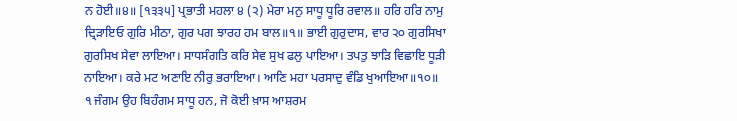ਨ ਹੋਈ॥੪॥ [੧੩੩੫] ਪ੍ਰਭਾਤੀ ਮਹਲਾ ੪ (੨) ਮੇਰਾ ਮਨੁ ਸਾਧੂ ਧੂਰਿ ਰਵਾਲ॥ ਹਰਿ ਹਰਿ ਨਾਮੁ ਦ੍ਰਿੜਾਇਓ ਗੁਰਿ ਮੀਠਾ, ਗੁਰ ਪਗ ਝਾਰਹ ਹਮ ਬਾਲ॥੧॥ ਭਾਈ ਗੁਰੁਦਾਸ, ਵਾਰ ੨੦ ਗੁਰਸਿਖਾ ਗੁਰਸਿਖ ਸੇਵਾ ਲਾਇਆ। ਸਾਧਸੰਗਤਿ ਕਰਿ ਸੇਵ ਸੁਖ ਫਲੁ ਪਾਇਆ। ਤਪਤੁ ਝਾੜਿ ਵਿਛਾਇ ਧੂੜੀ ਨਾਇਆ। ਕਰੇ ਮਟ ਅਣਾਇ ਨੀਰੁ ਭਰਾਇਆ। ਆਣਿ ਮਹਾ ਪਰਸਾਦੁ ਵੰਡਿ ਖੁਆਇਆ॥੧੦॥ ੧ ਜੰਗਮ ਉਹ ਬਿਹੰਗਮ ਸਾਧੂ ਹਨ, ਜੋ ਕੋਈ ਖ਼ਾਸ ਆਸ਼ਰਮ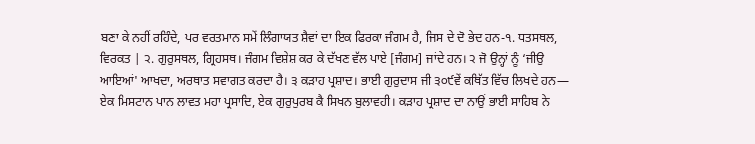ਬਣਾ ਕੇ ਨਹੀਂ ਰਹਿੰਦੇ, ਪਰ ਵਰਤਮਾਨ ਸਮੇਂ ਲਿੰਗਾਯਤ ਸ਼ੈਵਾਂ ਦਾ ਇਕ ਫਿਰਕਾ ਜੰਗਮ ਹੈ, ਜਿਸ ਦੇ ਦੋ ਭੇਦ ਹਨ-੧. ਧਤਸਥਲ, ਵਿਰਕਤ | ੨. ਗੁਰੁਸਥਲ, ਗ੍ਰਿਹਸਥ। ਜੰਗਮ ਵਿਸ਼ੇਸ਼ ਕਰ ਕੇ ਦੱਖਣ ਵੱਲ ਪਾਏ [ਜੰਗਮ] ਜਾਂਦੇ ਹਨ। ੨ ਜੋ ਉਨ੍ਹਾਂ ਨੂੰ ‘ਜੀਉ ਆਇਆਂ' ਆਖਦਾ, ਅਰਥਾਤ ਸਵਾਗਤ ਕਰਦਾ ਹੈ। ੩ ਕੜਾਹ ਪ੍ਰਸ਼ਾਦ। ਭਾਈ ਗੁਰੁਦਾਸ ਜੀ ੩੦੯ਵੇਂ ਕਥਿੱਤ ਵਿੱਚ ਲਿਖਦੇ ਹਨ— ਏਕ ਮਿਸਟਾਨ ਪਾਨ ਲਾਵਤ ਮਹਾ ਪ੍ਰਸਾਦਿ, ਏਕ ਗੁਰੁਪੁਰਬ ਕੈ ਸਿਖਨ ਬੁਲਾਵਹੀ। ਕੜਾਹ ਪ੍ਰਸ਼ਾਦ ਦਾ ਨਾਉਂ ਭਾਈ ਸਾਹਿਬ ਨੇ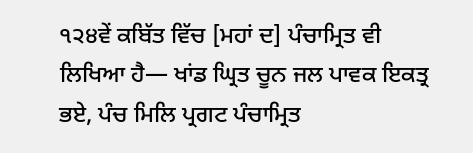੧੨੪ਵੇਂ ਕਬਿੱਤ ਵਿੱਚ [ਮਹਾਂ ਦ] ਪੰਚਾਮ੍ਰਿਤ ਵੀ ਲਿਖਿਆ ਹੈ— ਖਾਂਡ ਘ੍ਰਿਤ ਚੂਨ ਜਲ ਪਾਵਕ ਇਕਤ੍ਰ ਭਏ, ਪੰਚ ਮਿਲਿ ਪ੍ਰਗਟ ਪੰਚਾਮ੍ਰਿਤ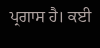ਪ੍ਰਗਾਸ ਹੈ। ਕਈ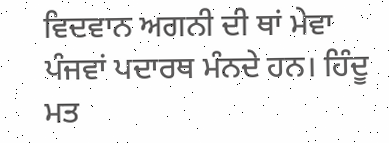ਵਿਦਵਾਨ ਅਗਨੀ ਦੀ ਥਾਂ ਮੇਵਾ ਪੰਜਵਾਂ ਪਦਾਰਥ ਮੰਨਦੇ ਹਨ। ਹਿੰਦੂ ਮਤ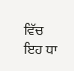ਵਿੱਚ ਇਹ ਧਾ